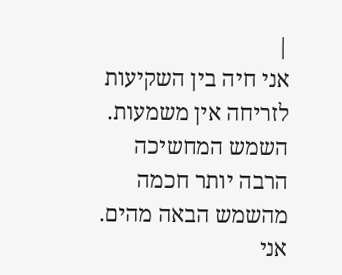|
אני חיה בין השקיעות
לזריחה אין משמעות.
השמש המחשיכה
הרבה יותר חכמה
מהשמש הבאה מהים.
אני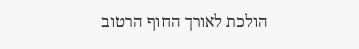הולכת לאורך החוף הרטוב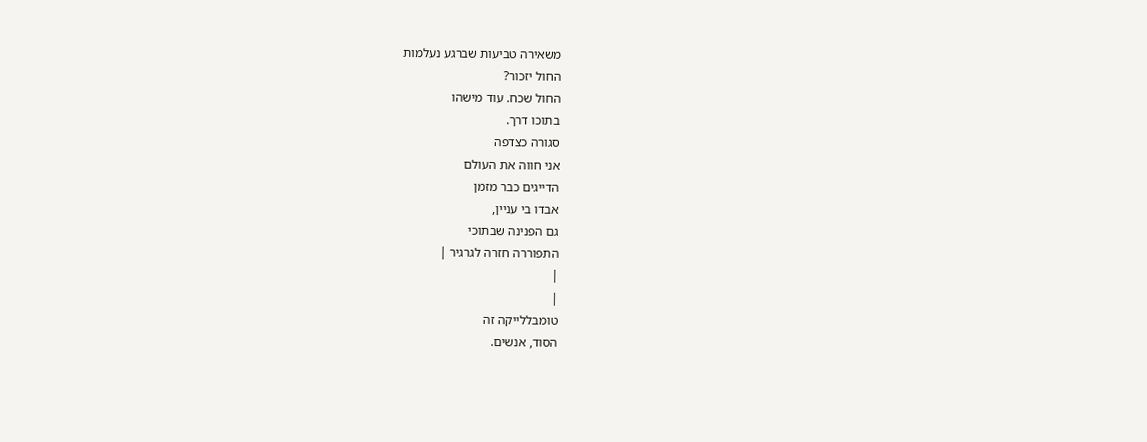משאירה טביעות שברגע נעלמות
החול יזכור?
החול שכח. עוד מישהו
בתוכו דרך.
סגורה כצדפה
אני חווה את העולם
הדייגים כבר מזמן
אבדו בי עניין,
גם הפנינה שבתוכי
התפוררה חזרה לגרגיר |
|
|
טומבללייקה זה
הסוד, אנשים.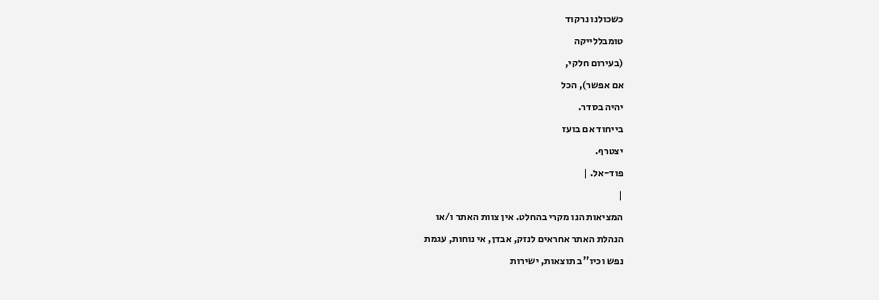כשכולנו נרקוד
טומבללייקה
(בעירום חלקי,
אם אפשר), הכל
יהיה בסדר.
בייחוד אם בועז
יצטרף.
פוד-אל. |
|
המציאות הנו מקרי בהחלט. אין צוות האתר ו/או
הנהלת האתר אחראים לנזק, אבדן, אי נוחות, עגמת
נפש וכיו''ב תוצאות, ישירות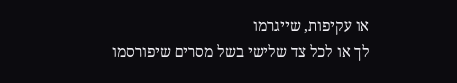או עקיפות, שייגרמו
לך או לכל צד שלישי בשל מסרים שיפורסמו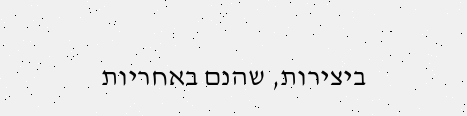ביצירות, שהנם באחריות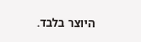היוצר בלבד.